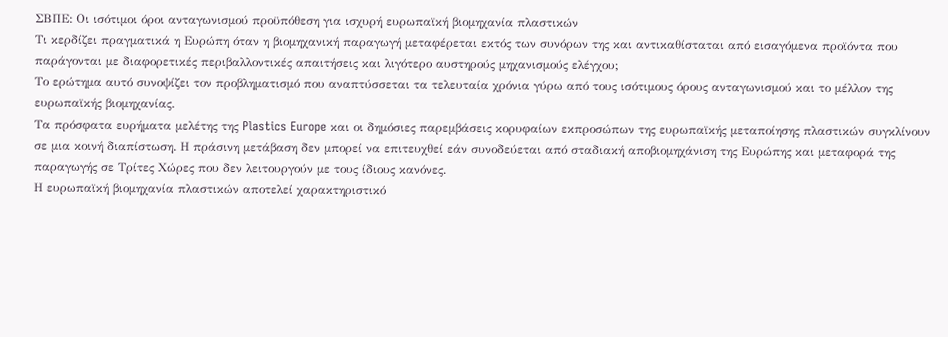ΣΒΠΕ: Οι ισότιμοι όροι ανταγωνισμού προϋπόθεση για ισχυρή ευρωπαϊκή βιομηχανία πλαστικών
Τι κερδίζει πραγματικά η Ευρώπη όταν η βιομηχανική παραγωγή μεταφέρεται εκτός των συνόρων της και αντικαθίσταται από εισαγόμενα προϊόντα που παράγονται με διαφορετικές περιβαλλοντικές απαιτήσεις και λιγότερο αυστηρούς μηχανισμούς ελέγχου;
Το ερώτημα αυτό συνοψίζει τον προβληματισμό που αναπτύσσεται τα τελευταία χρόνια γύρω από τους ισότιμους όρους ανταγωνισμού και το μέλλον της ευρωπαϊκής βιομηχανίας.
Τα πρόσφατα ευρήματα μελέτης της Plastics Europe και οι δημόσιες παρεμβάσεις κορυφαίων εκπροσώπων της ευρωπαϊκής μεταποίησης πλαστικών συγκλίνουν σε μια κοινή διαπίστωση. Η πράσινη μετάβαση δεν μπορεί να επιτευχθεί εάν συνοδεύεται από σταδιακή αποβιομηχάνιση της Ευρώπης και μεταφορά της παραγωγής σε Τρίτες Χώρες που δεν λειτουργούν με τους ίδιους κανόνες.
Η ευρωπαϊκή βιομηχανία πλαστικών αποτελεί χαρακτηριστικό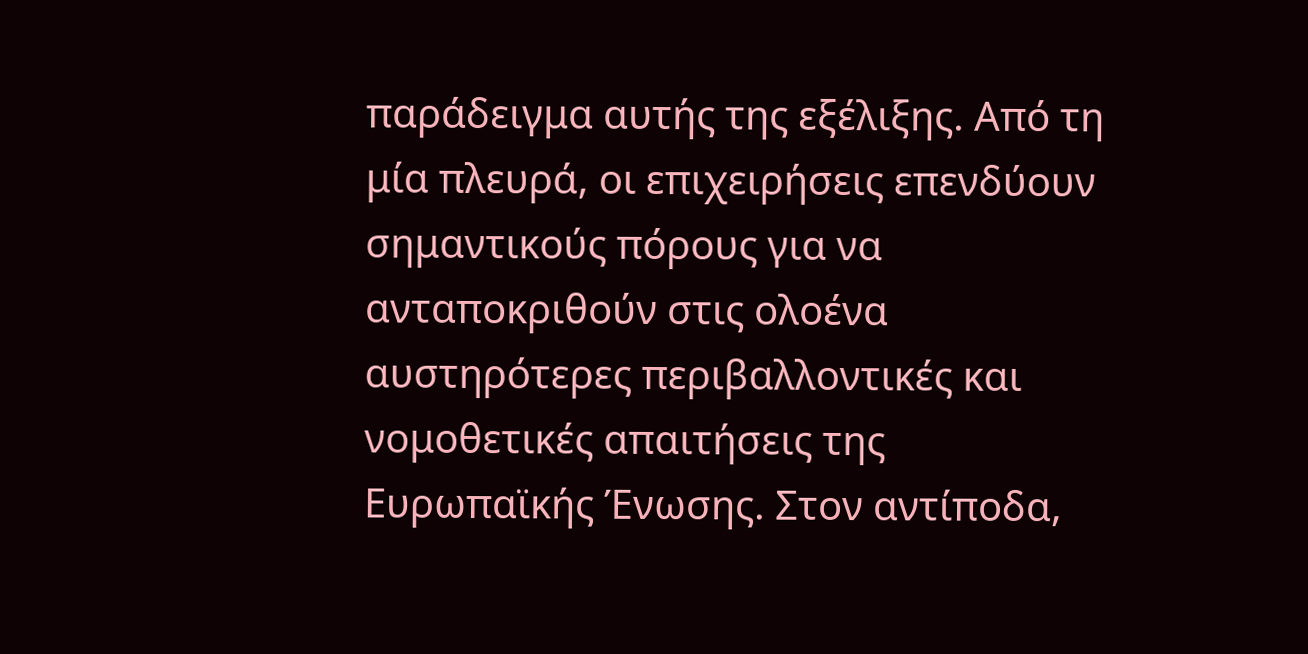παράδειγμα αυτής της εξέλιξης. Από τη μία πλευρά, οι επιχειρήσεις επενδύουν σημαντικούς πόρους για να ανταποκριθούν στις ολοένα αυστηρότερες περιβαλλοντικές και νομοθετικές απαιτήσεις της Ευρωπαϊκής Ένωσης. Στον αντίποδα,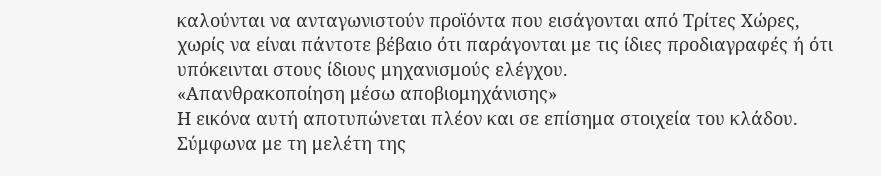καλούνται να ανταγωνιστούν προϊόντα που εισάγονται από Τρίτες Χώρες, χωρίς να είναι πάντοτε βέβαιο ότι παράγονται με τις ίδιες προδιαγραφές ή ότι υπόκεινται στους ίδιους μηχανισμούς ελέγχου.
«Απανθρακοποίηση μέσω αποβιομηχάνισης»
Η εικόνα αυτή αποτυπώνεται πλέον και σε επίσημα στοιχεία του κλάδου. Σύμφωνα με τη μελέτη της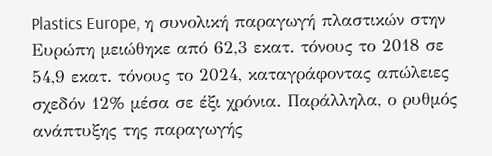Plastics Europe, η συνολική παραγωγή πλαστικών στην Ευρώπη μειώθηκε από 62,3 εκατ. τόνους το 2018 σε 54,9 εκατ. τόνους το 2024, καταγράφοντας απώλειες σχεδόν 12% μέσα σε έξι χρόνια. Παράλληλα, ο ρυθμός ανάπτυξης της παραγωγής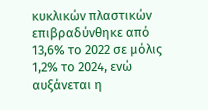κυκλικών πλαστικών επιβραδύνθηκε από 13,6% το 2022 σε μόλις 1,2% το 2024, ενώ αυξάνεται η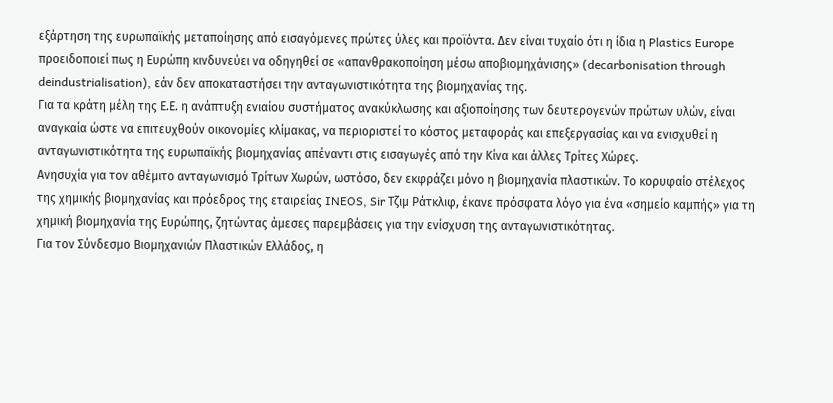εξάρτηση της ευρωπαϊκής μεταποίησης από εισαγόμενες πρώτες ύλες και προϊόντα. Δεν είναι τυχαίο ότι η ίδια η Plastics Europe προειδοποιεί πως η Ευρώπη κινδυνεύει να οδηγηθεί σε «απανθρακοποίηση μέσω αποβιομηχάνισης» (decarbonisation through deindustrialisation), εάν δεν αποκαταστήσει την ανταγωνιστικότητα της βιομηχανίας της.
Για τα κράτη μέλη της Ε.Ε. η ανάπτυξη ενιαίου συστήματος ανακύκλωσης και αξιοποίησης των δευτερογενών πρώτων υλών, είναι αναγκαία ώστε να επιτευχθούν οικονομίες κλίμακας, να περιοριστεί το κόστος μεταφοράς και επεξεργασίας και να ενισχυθεί η ανταγωνιστικότητα της ευρωπαϊκής βιομηχανίας απέναντι στις εισαγωγές από την Κίνα και άλλες Τρίτες Χώρες.
Ανησυχία για τον αθέμιτο ανταγωνισμό Τρίτων Χωρών, ωστόσο, δεν εκφράζει μόνο η βιομηχανία πλαστικών. Το κορυφαίο στέλεχος της χημικής βιομηχανίας και πρόεδρος της εταιρείας INEOS, Sir Τζιμ Ράτκλιφ, έκανε πρόσφατα λόγο για ένα «σημείο καμπής» για τη χημική βιομηχανία της Ευρώπης, ζητώντας άμεσες παρεμβάσεις για την ενίσχυση της ανταγωνιστικότητας.
Για τον Σύνδεσμο Βιομηχανιών Πλαστικών Ελλάδος, η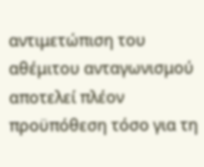αντιμετώπιση του αθέμιτου ανταγωνισμού αποτελεί πλέον προϋπόθεση τόσο για τη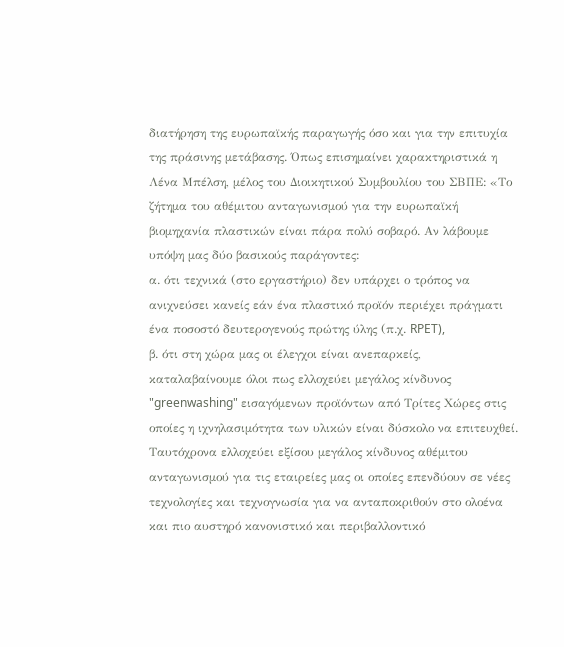διατήρηση της ευρωπαϊκής παραγωγής όσο και για την επιτυχία της πράσινης μετάβασης. Όπως επισημαίνει χαρακτηριστικά η Λένα Μπέλση, μέλος του Διοικητικού Συμβουλίου του ΣΒΠΕ: «Το ζήτημα του αθέμιτου ανταγωνισμού για την ευρωπαϊκή βιομηχανία πλαστικών είναι πάρα πολύ σοβαρό. Αν λάβουμε υπόψη μας δύο βασικούς παράγοντες:
α. ότι τεχνικά (στο εργαστήριο) δεν υπάρχει ο τρόπος να ανιχνεύσει κανείς εάν ένα πλαστικό προϊόν περιέχει πράγματι ένα ποσοστό δευτερογενούς πρώτης ύλης (π.χ. RPET),
β. ότι στη χώρα μας οι έλεγχοι είναι ανεπαρκείς,
καταλαβαίνουμε όλοι πως ελλοχεύει μεγάλος κίνδυνος "greenwashing" εισαγόμενων προϊόντων από Τρίτες Χώρες στις οποίες η ιχνηλασιμότητα των υλικών είναι δύσκολο να επιτευχθεί.
Ταυτόχρονα ελλοχεύει εξίσου μεγάλος κίνδυνος αθέμιτου ανταγωνισμού για τις εταιρείες μας οι οποίες επενδύουν σε νέες τεχνολογίες και τεχνογνωσία για να ανταποκριθούν στο ολοένα και πιο αυστηρό κανονιστικό και περιβαλλοντικό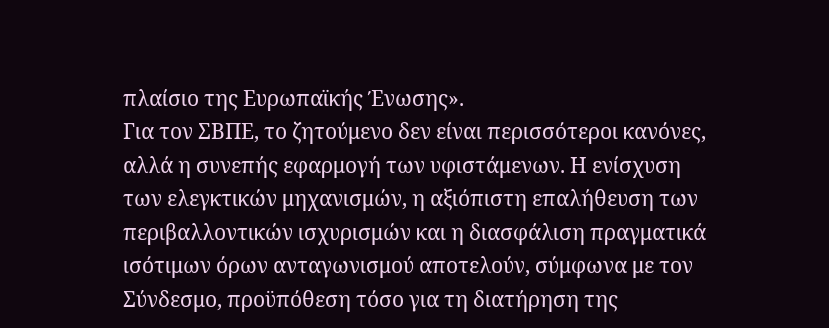πλαίσιο της Ευρωπαϊκής Ένωσης».
Για τον ΣΒΠΕ, το ζητούμενο δεν είναι περισσότεροι κανόνες, αλλά η συνεπής εφαρμογή των υφιστάμενων. Η ενίσχυση των ελεγκτικών μηχανισμών, η αξιόπιστη επαλήθευση των περιβαλλοντικών ισχυρισμών και η διασφάλιση πραγματικά ισότιμων όρων ανταγωνισμού αποτελούν, σύμφωνα με τον Σύνδεσμο, προϋπόθεση τόσο για τη διατήρηση της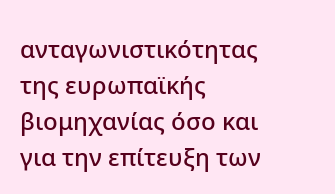ανταγωνιστικότητας της ευρωπαϊκής βιομηχανίας όσο και για την επίτευξη των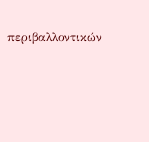περιβαλλοντικών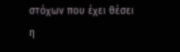στόχων που έχει θέσει η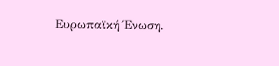Ευρωπαϊκή Ένωση.